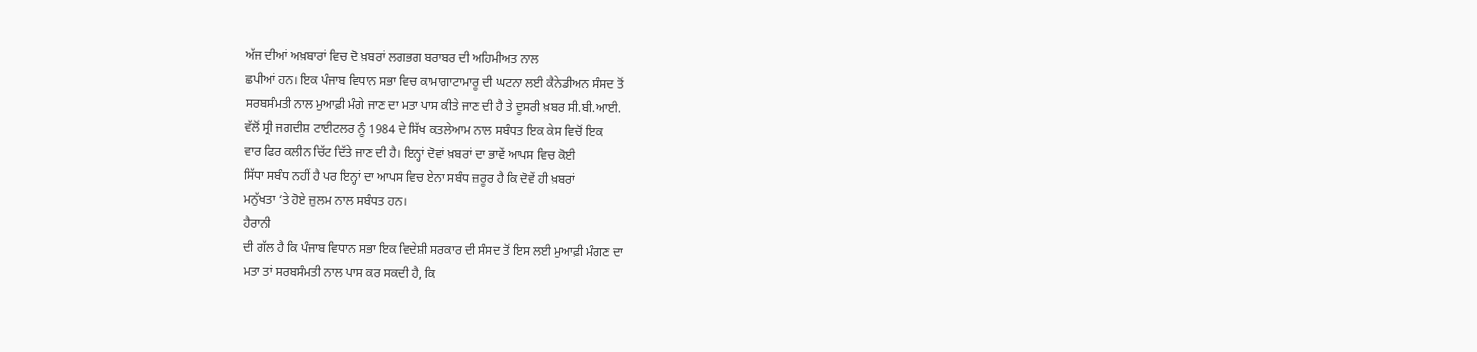ਅੱਜ ਦੀਆਂ ਅਖ਼ਬਾਰਾਂ ਵਿਚ ਦੋ ਖ਼ਬਰਾਂ ਲਗਭਗ ਬਰਾਬਰ ਦੀ ਅਹਿਮੀਅਤ ਨਾਲ
ਛਪੀਆਂ ਹਨ। ਇਕ ਪੰਜਾਬ ਵਿਧਾਨ ਸਭਾ ਵਿਚ ਕਾਮਾਗਾਟਾਮਾਰੂ ਦੀ ਘਟਨਾ ਲਈ ਕੈਨੇਡੀਅਨ ਸੰਸਦ ਤੋਂ
ਸਰਬਸੰਮਤੀ ਨਾਲ ਮੁਆਫ਼ੀ ਮੰਗੇ ਜਾਣ ਦਾ ਮਤਾ ਪਾਸ ਕੀਤੇ ਜਾਣ ਦੀ ਹੈ ਤੇ ਦੂਸਰੀ ਖ਼ਬਰ ਸੀ.ਬੀ.ਆਈ.
ਵੱਲੋਂ ਸ੍ਰੀ ਜਗਦੀਸ਼ ਟਾਈਟਲਰ ਨੂੰ 1984 ਦੇ ਸਿੱਖ ਕਤਲੇਆਮ ਨਾਲ ਸਬੰਧਤ ਇਕ ਕੇਸ ਵਿਚੋਂ ਇਕ
ਵਾਰ ਫਿਰ ਕਲੀਨ ਚਿੱਟ ਦਿੱਤੇ ਜਾਣ ਦੀ ਹੈ। ਇਨ੍ਹਾਂ ਦੋਵਾਂ ਖ਼ਬਰਾਂ ਦਾ ਭਾਵੇਂ ਆਪਸ ਵਿਚ ਕੋਈ
ਸਿੱਧਾ ਸਬੰਧ ਨਹੀਂ ਹੈ ਪਰ ਇਨ੍ਹਾਂ ਦਾ ਆਪਸ ਵਿਚ ਏਨਾ ਸਬੰਧ ਜ਼ਰੂਰ ਹੈ ਕਿ ਦੋਵੇਂ ਹੀ ਖ਼ਬਰਾਂ
ਮਨੁੱਖਤਾ ‘ਤੇ ਹੋਏ ਜ਼ੁਲਮ ਨਾਲ ਸਬੰਧਤ ਹਨ।
ਹੈਰਾਨੀ
ਦੀ ਗੱਲ ਹੈ ਕਿ ਪੰਜਾਬ ਵਿਧਾਨ ਸਭਾ ਇਕ ਵਿਦੇਸ਼ੀ ਸਰਕਾਰ ਦੀ ਸੰਸਦ ਤੋਂ ਇਸ ਲਈ ਮੁਆਫ਼ੀ ਮੰਗਣ ਦਾ
ਮਤਾ ਤਾਂ ਸਰਬਸੰਮਤੀ ਨਾਲ ਪਾਸ ਕਰ ਸਕਦੀ ਹੈ, ਕਿ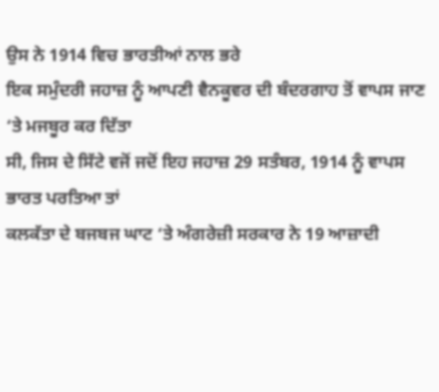ਉਸ ਨੇ 1914 ਵਿਚ ਭਾਰਤੀਆਂ ਨਾਲ ਭਰੇ
ਇਕ ਸਮੁੰਦਰੀ ਜਹਾਜ਼ ਨੂੰ ਆਪਣੀ ਵੈਨਕੂਵਰ ਦੀ ਬੰਦਰਗਾਹ ਤੋਂ ਵਾਪਸ ਜਾਣ ‘ਤੇ ਮਜਬੂਰ ਕਰ ਦਿੱਤਾ
ਸੀ, ਜਿਸ ਦੇ ਸਿੱਟੇ ਵਜੋਂ ਜਦੋਂ ਇਹ ਜਹਾਜ਼ 29 ਸਤੰਬਰ, 1914 ਨੂੰ ਵਾਪਸ ਭਾਰਤ ਪਰਤਿਆ ਤਾਂ
ਕਲਕੱਤਾ ਦੇ ਬਜਬਜ ਘਾਟ ‘ਤੇ ਅੰਗਰੇਜ਼ੀ ਸਰਕਾਰ ਨੇ 19 ਆਜ਼ਾਦੀ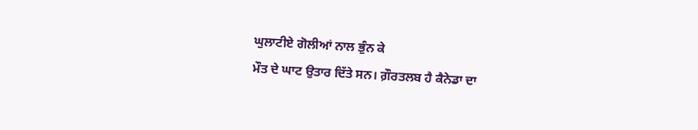ਘੁਲਾਟੀਏ ਗੋਲੀਆਂ ਨਾਲ ਭੁੰਨ ਕੇ
ਮੌਤ ਦੇ ਘਾਟ ਉਤਾਰ ਦਿੱਤੇ ਸਨ। ਗ਼ੌਰਤਲਬ ਹੈ ਕੈਨੇਡਾ ਦਾ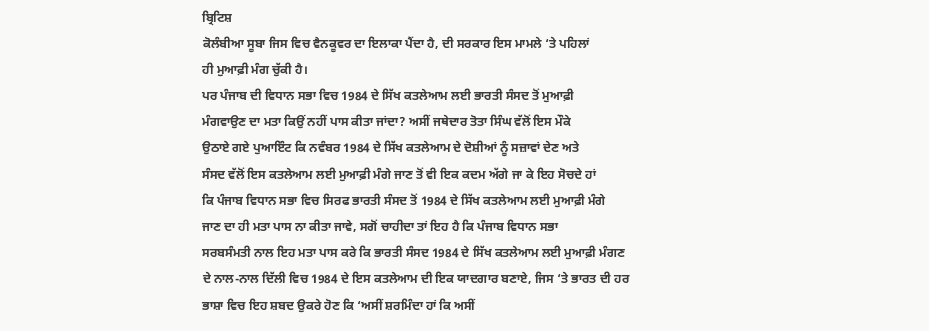ਬ੍ਰਿਟਿਸ਼
ਕੋਲੰਬੀਆ ਸੂਬਾ ਜਿਸ ਵਿਚ ਵੈਨਕੂਵਰ ਦਾ ਇਲਾਕਾ ਪੈਂਦਾ ਹੈ, ਦੀ ਸਰਕਾਰ ਇਸ ਮਾਮਲੇ ‘ਤੇ ਪਹਿਲਾਂ
ਹੀ ਮੁਆਫ਼ੀ ਮੰਗ ਚੁੱਕੀ ਹੈ।
ਪਰ ਪੰਜਾਬ ਦੀ ਵਿਧਾਨ ਸਭਾ ਵਿਚ 1984 ਦੇ ਸਿੱਖ ਕਤਲੇਆਮ ਲਈ ਭਾਰਤੀ ਸੰਸਦ ਤੋਂ ਮੁਆਫ਼ੀ
ਮੰਗਵਾਉਣ ਦਾ ਮਤਾ ਕਿਉਂ ਨਹੀਂ ਪਾਸ ਕੀਤਾ ਜਾਂਦਾ? ਅਸੀਂ ਜਥੇਦਾਰ ਤੋਤਾ ਸਿੰਘ ਵੱਲੋਂ ਇਸ ਮੌਕੇ
ਉਠਾਏ ਗਏ ਪੁਆਇੰਟ ਕਿ ਨਵੰਬਰ 1984 ਦੇ ਸਿੱਖ ਕਤਲੇਆਮ ਦੇ ਦੋਸ਼ੀਆਂ ਨੂੰ ਸਜ਼ਾਵਾਂ ਦੇਣ ਅਤੇ
ਸੰਸਦ ਵੱਲੋਂ ਇਸ ਕਤਲੇਆਮ ਲਈ ਮੁਆਫ਼ੀ ਮੰਗੇ ਜਾਣ ਤੋਂ ਵੀ ਇਕ ਕਦਮ ਅੱਗੇ ਜਾ ਕੇ ਇਹ ਸੋਚਦੇ ਹਾਂ
ਕਿ ਪੰਜਾਬ ਵਿਧਾਨ ਸਭਾ ਵਿਚ ਸਿਰਫ ਭਾਰਤੀ ਸੰਸਦ ਤੋਂ 1984 ਦੇ ਸਿੱਖ ਕਤਲੇਆਮ ਲਈ ਮੁਆਫ਼ੀ ਮੰਗੇ
ਜਾਣ ਦਾ ਹੀ ਮਤਾ ਪਾਸ ਨਾ ਕੀਤਾ ਜਾਵੇ, ਸਗੋਂ ਚਾਹੀਦਾ ਤਾਂ ਇਹ ਹੈ ਕਿ ਪੰਜਾਬ ਵਿਧਾਨ ਸਭਾ
ਸਰਬਸੰਮਤੀ ਨਾਲ ਇਹ ਮਤਾ ਪਾਸ ਕਰੇ ਕਿ ਭਾਰਤੀ ਸੰਸਦ 1984 ਦੇ ਸਿੱਖ ਕਤਲੇਆਮ ਲਈ ਮੁਆਫ਼ੀ ਮੰਗਣ
ਦੇ ਨਾਲ-ਨਾਲ ਦਿੱਲੀ ਵਿਚ 1984 ਦੇ ਇਸ ਕਤਲੇਆਮ ਦੀ ਇਕ ਯਾਦਗਾਰ ਬਣਾਏ, ਜਿਸ ‘ਤੇ ਭਾਰਤ ਦੀ ਹਰ
ਭਾਸ਼ਾ ਵਿਚ ਇਹ ਸ਼ਬਦ ਉਕਰੇ ਹੋਣ ਕਿ ‘ਅਸੀਂ ਸ਼ਰਮਿੰਦਾ ਹਾਂ ਕਿ ਅਸੀਂ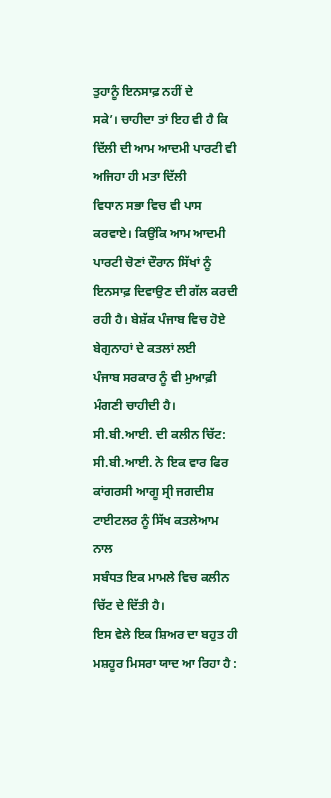ਤੁਹਾਨੂੰ ਇਨਸਾਫ਼ ਨਹੀਂ ਦੇ
ਸਕੇ’। ਚਾਹੀਦਾ ਤਾਂ ਇਹ ਵੀ ਹੈ ਕਿ ਦਿੱਲੀ ਦੀ ਆਮ ਆਦਮੀ ਪਾਰਟੀ ਵੀ ਅਜਿਹਾ ਹੀ ਮਤਾ ਦਿੱਲੀ
ਵਿਧਾਨ ਸਭਾ ਵਿਚ ਵੀ ਪਾਸ ਕਰਵਾਏ। ਕਿਉਂਕਿ ਆਮ ਆਦਮੀ ਪਾਰਟੀ ਚੋਣਾਂ ਦੌਰਾਨ ਸਿੱਖਾਂ ਨੂੰ
ਇਨਸਾਫ਼ ਦਿਵਾਉਣ ਦੀ ਗੱਲ ਕਰਦੀ ਰਹੀ ਹੈ। ਬੇਸ਼ੱਕ ਪੰਜਾਬ ਵਿਚ ਹੋਏ ਬੇਗੁਨਾਹਾਂ ਦੇ ਕਤਲਾਂ ਲਈ
ਪੰਜਾਬ ਸਰਕਾਰ ਨੂੰ ਵੀ ਮੁਆਫ਼ੀ ਮੰਗਣੀ ਚਾਹੀਦੀ ਹੈ।
ਸੀ.ਬੀ.ਆਈ. ਦੀ ਕਲੀਨ ਚਿੱਟ:
ਸੀ.ਬੀ.ਆਈ. ਨੇ ਇਕ ਵਾਰ ਫਿਰ ਕਾਂਗਰਸੀ ਆਗੂ ਸ੍ਰੀ ਜਗਦੀਸ਼ ਟਾਈਟਲਰ ਨੂੰ ਸਿੱਖ ਕਤਲੇਆਮ ਨਾਲ
ਸਬੰਧਤ ਇਕ ਮਾਮਲੇ ਵਿਚ ਕਲੀਨ ਚਿੱਟ ਦੇ ਦਿੱਤੀ ਹੈ।
ਇਸ ਵੇਲੇ ਇਕ ਸ਼ਿਅਰ ਦਾ ਬਹੁਤ ਹੀ ਮਸ਼ਹੂਰ ਮਿਸਰਾ ਯਾਦ ਆ ਰਿਹਾ ਹੈ :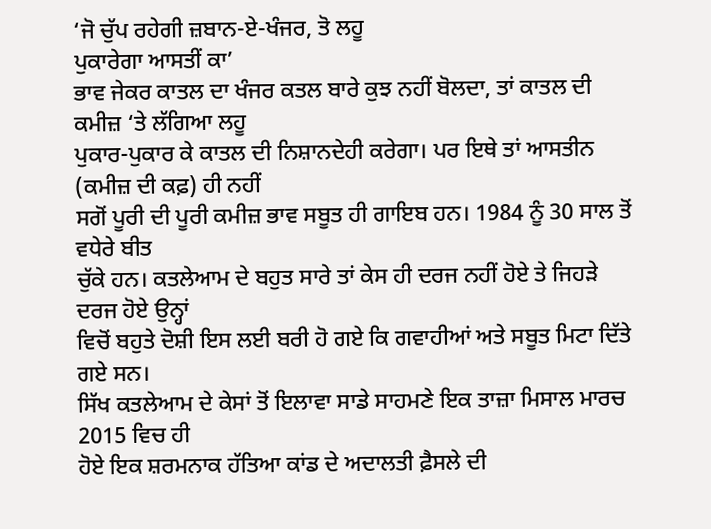‘ਜੋ ਚੁੱਪ ਰਹੇਗੀ ਜ਼ਬਾਨ-ਏ-ਖੰਜਰ, ਤੋ ਲਹੂ
ਪੁਕਾਰੇਗਾ ਆਸਤੀਂ ਕਾ’
ਭਾਵ ਜੇਕਰ ਕਾਤਲ ਦਾ ਖੰਜਰ ਕਤਲ ਬਾਰੇ ਕੁਝ ਨਹੀਂ ਬੋਲਦਾ, ਤਾਂ ਕਾਤਲ ਦੀ ਕਮੀਜ਼ ‘ਤੇ ਲੱਗਿਆ ਲਹੂ
ਪੁਕਾਰ-ਪੁਕਾਰ ਕੇ ਕਾਤਲ ਦੀ ਨਿਸ਼ਾਨਦੇਹੀ ਕਰੇਗਾ। ਪਰ ਇਥੇ ਤਾਂ ਆਸਤੀਨ (ਕਮੀਜ਼ ਦੀ ਕਫ਼) ਹੀ ਨਹੀਂ
ਸਗੋਂ ਪੂਰੀ ਦੀ ਪੂਰੀ ਕਮੀਜ਼ ਭਾਵ ਸਬੂਤ ਹੀ ਗਾਇਬ ਹਨ। 1984 ਨੂੰ 30 ਸਾਲ ਤੋਂ ਵਧੇਰੇ ਬੀਤ
ਚੁੱਕੇ ਹਨ। ਕਤਲੇਆਮ ਦੇ ਬਹੁਤ ਸਾਰੇ ਤਾਂ ਕੇਸ ਹੀ ਦਰਜ ਨਹੀਂ ਹੋਏ ਤੇ ਜਿਹੜੇ ਦਰਜ ਹੋਏ ਉਨ੍ਹਾਂ
ਵਿਚੋਂ ਬਹੁਤੇ ਦੋਸ਼ੀ ਇਸ ਲਈ ਬਰੀ ਹੋ ਗਏ ਕਿ ਗਵਾਹੀਆਂ ਅਤੇ ਸਬੂਤ ਮਿਟਾ ਦਿੱਤੇ ਗਏ ਸਨ।
ਸਿੱਖ ਕਤਲੇਆਮ ਦੇ ਕੇਸਾਂ ਤੋਂ ਇਲਾਵਾ ਸਾਡੇ ਸਾਹਮਣੇ ਇਕ ਤਾਜ਼ਾ ਮਿਸਾਲ ਮਾਰਚ 2015 ਵਿਚ ਹੀ
ਹੋਏ ਇਕ ਸ਼ਰਮਨਾਕ ਹੱਤਿਆ ਕਾਂਡ ਦੇ ਅਦਾਲਤੀ ਫ਼ੈਸਲੇ ਦੀ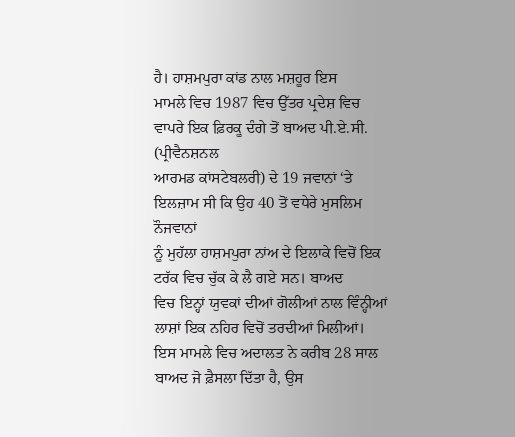ਹੈ। ਹਾਸ਼ਮਪੁਰਾ ਕਾਂਡ ਨਾਲ ਮਸ਼ਹੂਰ ਇਸ
ਮਾਮਲੇ ਵਿਚ 1987 ਵਿਚ ਉੱਤਰ ਪ੍ਰਦੇਸ਼ ਵਿਚ ਵਾਪਰੇ ਇਕ ਫ਼ਿਰਕੂ ਦੰਗੇ ਤੋਂ ਬਾਅਦ ਪੀ.ਏ.ਸੀ. (ਪ੍ਰੀਵੈਨਸ਼ਨਲ
ਆਰਮਡ ਕਾਂਸਟੇਬਲਰੀ) ਦੇ 19 ਜਵਾਨਾਂ ‘ਤੇ ਇਲਜ਼ਾਮ ਸੀ ਕਿ ਉਹ 40 ਤੋਂ ਵਧੇਰੇ ਮੁਸਲਿਮ ਨੌਜਵਾਨਾਂ
ਨੂੰ ਮੁਹੱਲਾ ਹਾਸ਼ਮਪੁਰਾ ਨਾਂਅ ਦੇ ਇਲਾਕੇ ਵਿਚੋਂ ਇਕ ਟਰੱਕ ਵਿਚ ਚੁੱਕ ਕੇ ਲੈ ਗਏ ਸਨ। ਬਾਅਦ
ਵਿਚ ਇਨ੍ਹਾਂ ਯੁਵਕਾਂ ਦੀਆਂ ਗੋਲੀਆਂ ਨਾਲ ਵਿੰਨ੍ਹੀਆਂ ਲਾਸ਼ਾਂ ਇਕ ਨਹਿਰ ਵਿਚੋਂ ਤਰਦੀਆਂ ਮਿਲੀਆਂ।
ਇਸ ਮਾਮਲੇ ਵਿਚ ਅਦਾਲਤ ਨੇ ਕਰੀਬ 28 ਸਾਲ ਬਾਅਦ ਜੋ ਫ਼ੈਸਲਾ ਦਿੱਤਾ ਹੈ, ਉਸ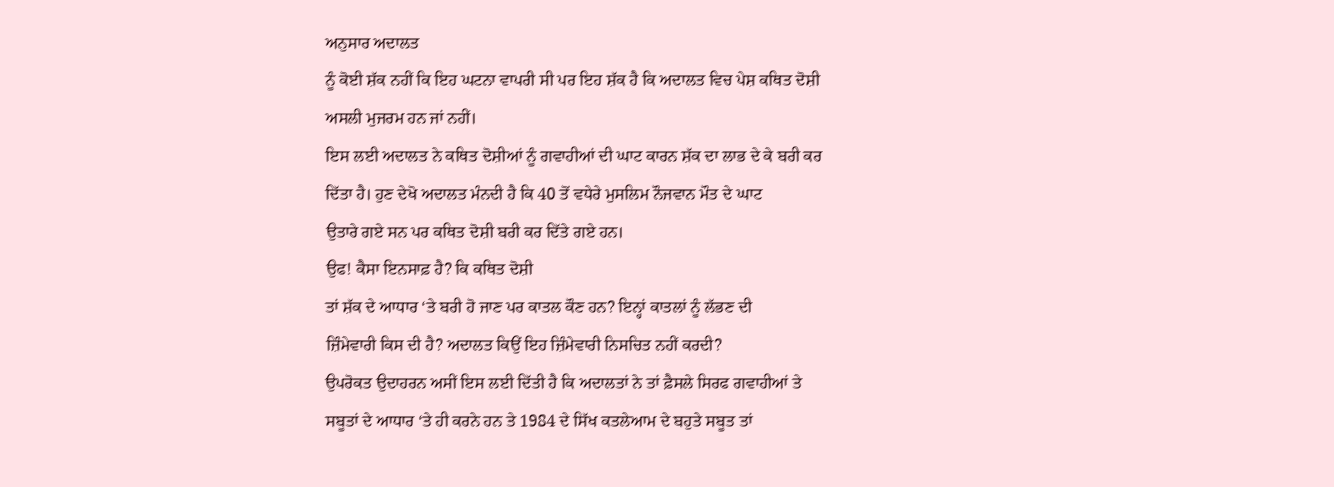ਅਨੁਸਾਰ ਅਦਾਲਤ
ਨੂੰ ਕੋਈ ਸ਼ੱਕ ਨਹੀਂ ਕਿ ਇਹ ਘਟਨਾ ਵਾਪਰੀ ਸੀ ਪਰ ਇਹ ਸ਼ੱਕ ਹੈ ਕਿ ਅਦਾਲਤ ਵਿਚ ਪੇਸ਼ ਕਥਿਤ ਦੋਸ਼ੀ
ਅਸਲੀ ਮੁਜਰਮ ਹਨ ਜਾਂ ਨਹੀਂ।
ਇਸ ਲਈ ਅਦਾਲਤ ਨੇ ਕਥਿਤ ਦੋਸ਼ੀਆਂ ਨੂੰ ਗਵਾਹੀਆਂ ਦੀ ਘਾਟ ਕਾਰਨ ਸ਼ੱਕ ਦਾ ਲਾਭ ਦੇ ਕੇ ਬਰੀ ਕਰ
ਦਿੱਤਾ ਹੈ। ਹੁਣ ਦੇਖੋ ਅਦਾਲਤ ਮੰਨਦੀ ਹੈ ਕਿ 40 ਤੋਂ ਵਧੇਰੇ ਮੁਸਲਿਮ ਨੌਜਵਾਨ ਮੌਤ ਦੇ ਘਾਟ
ਉਤਾਰੇ ਗਏ ਸਨ ਪਰ ਕਥਿਤ ਦੋਸ਼ੀ ਬਰੀ ਕਰ ਦਿੱਤੇ ਗਏ ਹਨ।
ਉਫ! ਕੈਸਾ ਇਨਸਾਫ਼ ਹੈ? ਕਿ ਕਥਿਤ ਦੋਸ਼ੀ
ਤਾਂ ਸ਼ੱਕ ਦੇ ਆਧਾਰ ‘ਤੇ ਬਰੀ ਹੋ ਜਾਣ ਪਰ ਕਾਤਲ ਕੌਣ ਹਨ? ਇਨ੍ਹਾਂ ਕਾਤਲਾਂ ਨੂੰ ਲੱਭਣ ਦੀ
ਜ਼ਿੰਮੇਵਾਰੀ ਕਿਸ ਦੀ ਹੈ? ਅਦਾਲਤ ਕਿਉਂ ਇਹ ਜ਼ਿੰਮੇਵਾਰੀ ਨਿਸਚਿਤ ਨਹੀਂ ਕਰਦੀ?
ਉਪਰੋਕਤ ਉਦਾਹਰਨ ਅਸੀਂ ਇਸ ਲਈ ਦਿੱਤੀ ਹੈ ਕਿ ਅਦਾਲਤਾਂ ਨੇ ਤਾਂ ਫ਼ੈਸਲੇ ਸਿਰਫ ਗਵਾਹੀਆਂ ਤੇ
ਸਬੂਤਾਂ ਦੇ ਆਧਾਰ ‘ਤੇ ਹੀ ਕਰਨੇ ਹਨ ਤੇ 1984 ਦੇ ਸਿੱਖ ਕਤਲੇਆਮ ਦੇ ਬਹੁਤੇ ਸਬੂਤ ਤਾਂ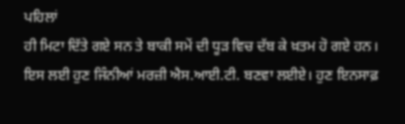ਪਹਿਲਾਂ
ਹੀ ਮਿਟਾ ਦਿੱਤੇ ਗਏ ਸਨ ਤੇ ਬਾਕੀ ਸਮੇਂ ਦੀ ਧੂੜ ਵਿਚ ਦੱਬ ਕੇ ਖ਼ਤਮ ਹੋ ਗਏ ਹਨ।
ਇਸ ਲਈ ਹੁਣ ਜਿੰਨੀਆਂ ਮਰਜ਼ੀ ਐਸ.ਆਈ.ਟੀ. ਬਣਵਾ ਲਈਏ। ਹੁਣ ਇਨਸਾਫ਼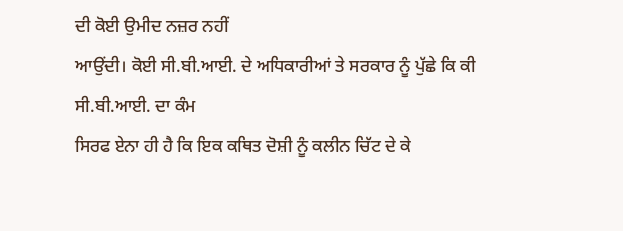ਦੀ ਕੋਈ ਉਮੀਦ ਨਜ਼ਰ ਨਹੀਂ
ਆਉਂਦੀ। ਕੋਈ ਸੀ.ਬੀ.ਆਈ. ਦੇ ਅਧਿਕਾਰੀਆਂ ਤੇ ਸਰਕਾਰ ਨੂੰ ਪੁੱਛੇ ਕਿ ਕੀ ਸੀ.ਬੀ.ਆਈ. ਦਾ ਕੰਮ
ਸਿਰਫ ਏਨਾ ਹੀ ਹੈ ਕਿ ਇਕ ਕਥਿਤ ਦੋਸ਼ੀ ਨੂੰ ਕਲੀਨ ਚਿੱਟ ਦੇ ਕੇ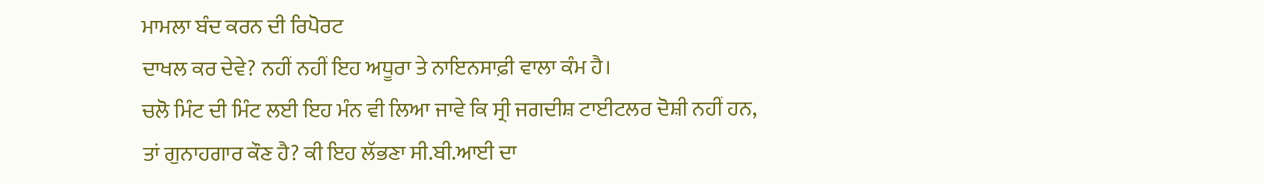ਮਾਮਲਾ ਬੰਦ ਕਰਨ ਦੀ ਰਿਪੋਰਟ
ਦਾਖਲ ਕਰ ਦੇਵੇ? ਨਹੀਂ ਨਹੀਂ ਇਹ ਅਧੂਰਾ ਤੇ ਨਾਇਨਸਾਫ਼ੀ ਵਾਲਾ ਕੰਮ ਹੈ।
ਚਲੋ ਮਿੰਟ ਦੀ ਮਿੰਟ ਲਈ ਇਹ ਮੰਨ ਵੀ ਲਿਆ ਜਾਵੇ ਕਿ ਸ੍ਰੀ ਜਗਦੀਸ਼ ਟਾਈਟਲਰ ਦੋਸ਼ੀ ਨਹੀਂ ਹਨ,
ਤਾਂ ਗੁਨਾਹਗਾਰ ਕੌਣ ਹੈ? ਕੀ ਇਹ ਲੱਭਣਾ ਸੀ.ਬੀ.ਆਈ ਦਾ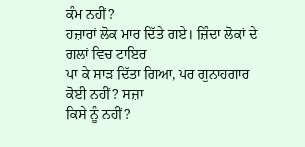ਕੰਮ ਨਹੀਂ?
ਹਜ਼ਾਰਾਂ ਲੋਕ ਮਾਰ ਦਿੱਤੇ ਗਏ। ਜ਼ਿੰਦਾ ਲੋਕਾਂ ਦੇ ਗਲਾਂ ਵਿਚ ਟਾਇਰ
ਪਾ ਕੇ ਸਾੜ ਦਿੱਤਾ ਗਿਆ, ਪਰ ਗੁਨਾਹਗਾਰ ਕੋਈ ਨਹੀਂ? ਸਜ਼ਾ
ਕਿਸੇ ਨੂੰ ਨਹੀਂ?